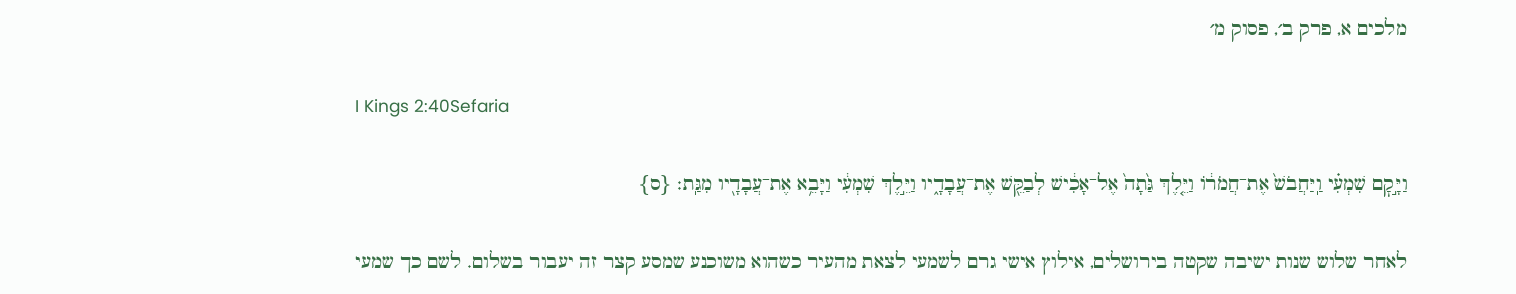מלכים א, פרק ב׳, פסוק מ׳

I Kings 2:40Sefaria

וַיָּ֣קׇם שִׁמְעִ֗י וַֽיַּחֲבֹשׁ֙ אֶת־חֲמֹר֔וֹ וַיֵּ֤לֶךְ גַּ֙תָה֙ אֶל־אָכִ֔ישׁ לְבַקֵּ֖שׁ אֶת־עֲבָדָ֑יו וַיֵּ֣לֶךְ שִׁמְעִ֔י וַיָּבֵ֥א אֶת־עֲבָדָ֖יו מִגַּֽת׃ {ס}

לאחר שלוש שנות ישיבה שקטה בירושלים, אילוץ אישי גרם לשמעי לצאת מהעיר כשהוא משוכנע שמסע קצר זה יעבור בשלום. לשם כך שמעי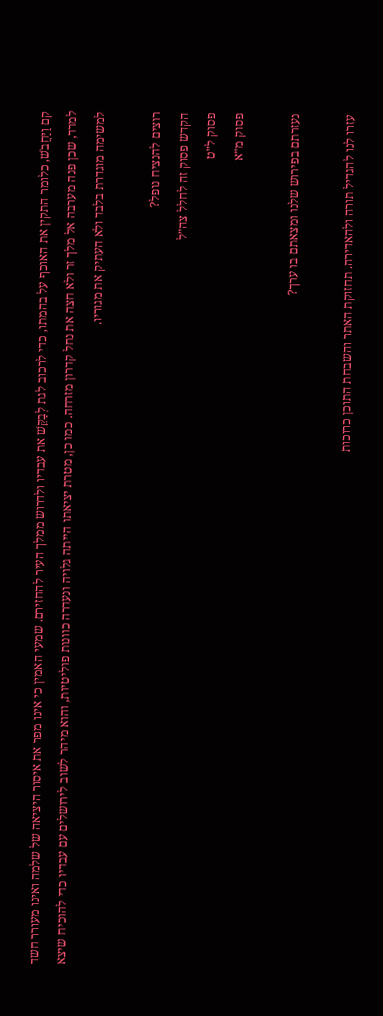קם וַיַּחֲבֹשׁ, כלומר התקין את האוכף על בהמתו, כדי לרכוב לגת לְבַקֵּשׁ את עבדיו ולדרוש ממלך העיר להחזירם. שמעי האמין כי אינו מפר את איסור היציאה של שלמה ואינו מעורר חשד למרד, שכן פנה מערבה אל מלך זר ולא חצה את נחל קדרון מזרחה. כמו כן, מטרת יציאתו הייתה גלויה ונעדרה כוונות פוליטיות, והוא מיהר לשוב לירושלים עם עבדיו כדי להוכיח שיצא למשימה מוגדרת בלבד ולא העתיק את מגוריו.

רוצים להנציח נופל?
הקדש פסוק זה לחלל צה״ל
פסוק ל״ט
פסוק מ״א

נעזרתם בפירוש שלנו ומצאתם בו ערך?

עזרו לנו להגדיל תורה ולהאדירה. תחזוקת האתר והשבחת התוכן כרוכות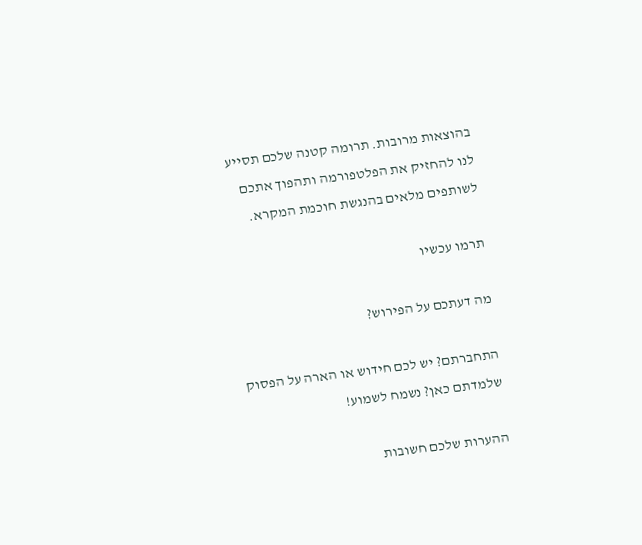בהוצאות מרובות. תרומה קטנה שלכם תסייע לנו להחזיק את הפלטפורמה ותהפוך אתכם לשותפים מלאים בהנגשת חוכמת המקרא.

תרמו עכשיו

מה דעתכם על הפירוש?

התחברתם? יש לכם חידוש או הארה על הפסוק שלמדתם כאן? נשמח לשמוע!

ההערות שלכם חשובות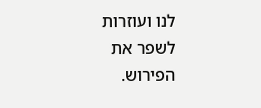לנו ועוזרות לשפר את הפירוש.